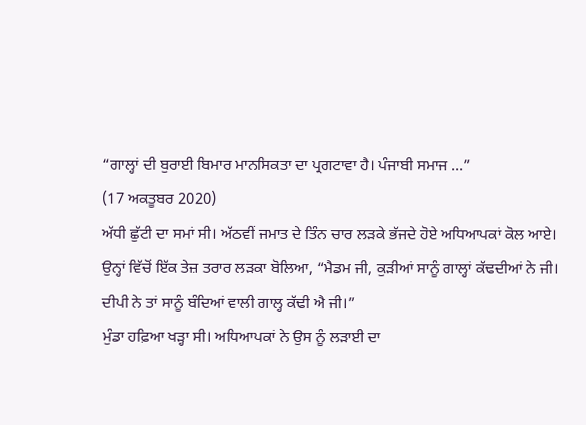“ਗਾਲ੍ਹਾਂ ਦੀ ਬੁਰਾਈ ਬਿਮਾਰ ਮਾਨਸਿਕਤਾ ਦਾ ਪ੍ਰਗਟਾਵਾ ਹੈ। ਪੰਜਾਬੀ ਸਮਾਜ ...”
(17 ਅਕਤੂਬਰ 2020)
ਅੱਧੀ ਛੁੱਟੀ ਦਾ ਸਮਾਂ ਸੀ। ਅੱਠਵੀਂ ਜਮਾਤ ਦੇ ਤਿੰਨ ਚਾਰ ਲੜਕੇ ਭੱਜਦੇ ਹੋਏ ਅਧਿਆਪਕਾਂ ਕੋਲ ਆਏ। ਉਨ੍ਹਾਂ ਵਿੱਚੋਂ ਇੱਕ ਤੇਜ਼ ਤਰਾਰ ਲੜਕਾ ਬੋਲਿਆ, “ਮੈਡਮ ਜੀ, ਕੁੜੀਆਂ ਸਾਨੂੰ ਗਾਲ੍ਹਾਂ ਕੱਢਦੀਆਂ ਨੇ ਜੀ। ਦੀਪੀ ਨੇ ਤਾਂ ਸਾਨੂੰ ਬੰਦਿਆਂ ਵਾਲੀ ਗਾਲ੍ਹ ਕੱਢੀ ਐ ਜੀ।”
ਮੁੰਡਾ ਹਫ਼ਿਆ ਖੜ੍ਹਾ ਸੀ। ਅਧਿਆਪਕਾਂ ਨੇ ਉਸ ਨੂੰ ਲੜਾਈ ਦਾ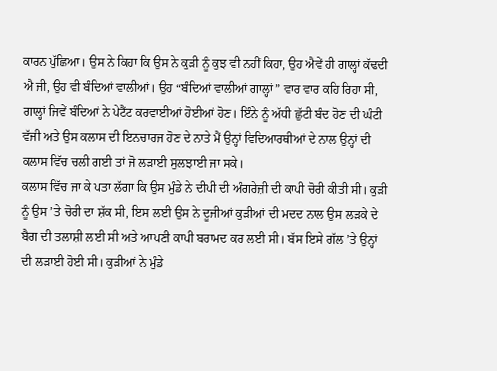ਕਾਰਨ ਪੁੱਛਿਆ। ਉਸ ਨੇ ਕਿਹਾ ਕਿ ਉਸ ਨੇ ਕੁੜੀ ਨੂੰ ਕੁਝ ਵੀ ਨਹੀਂ ਕਿਹਾ, ਉਹ ਐਵੇਂ ਹੀ ਗਾਲ੍ਹਾਂ ਕੱਢਦੀ ਐ ਜੀ, ਉਹ ਵੀ ਬੰਦਿਆਂ ਵਾਲੀਆਂ। ਉਹ “ਬੰਦਿਆਂ ਵਾਲੀਆਂ ਗਾਲ੍ਹਾਂ” ਵਾਰ ਵਾਰ ਕਹਿ ਰਿਹਾ ਸੀ, ਗਾਲ੍ਹਾਂ ਜਿਵੇਂ ਬੰਦਿਆਂ ਨੇ ਪੇਟੈਂਟ ਕਰਵਾਈਆਂ ਹੋਈਆਂ ਹੋਣ। ਇੰਨੇ ਨੂੰ ਅੱਧੀ ਛੁੱਟੀ ਬੰਦ ਹੋਣ ਦੀ ਘੰਟੀ ਵੱਜੀ ਅਤੇ ਉਸ ਕਲਾਸ ਦੀ ਇਨਚਾਰਜ ਹੋਣ ਦੇ ਨਾਤੇ ਮੈਂ ਉਨ੍ਹਾਂ ਵਿਦਿਆਰਥੀਆਂ ਦੇ ਨਾਲ ਉਨ੍ਹਾਂ ਦੀ ਕਲਾਸ ਵਿੱਚ ਚਲੀ ਗਈ ਤਾਂ ਜੋ ਲੜਾਈ ਸੁਲਝਾਈ ਜਾ ਸਕੇ।
ਕਲਾਸ ਵਿੱਚ ਜਾ ਕੇ ਪਤਾ ਲੱਗਾ ਕਿ ਉਸ ਮੁੰਡੇ ਨੇ ਦੀਪੀ ਦੀ ਅੰਗਰੇਜ਼ੀ ਦੀ ਕਾਪੀ ਚੋਰੀ ਕੀਤੀ ਸੀ। ਕੁੜੀ ਨੂੰ ਉਸ ’ਤੇ ਚੋਰੀ ਦਾ ਸ਼ੱਕ ਸੀ, ਇਸ ਲਈ ਉਸ ਨੇ ਦੂਜੀਆਂ ਕੁੜੀਆਂ ਦੀ ਮਦਦ ਨਾਲ ਉਸ ਲੜਕੇ ਦੇ ਬੈਗ ਦੀ ਤਲਾਸ਼ੀ ਲਈ ਸੀ ਅਤੇ ਆਪਣੀ ਕਾਪੀ ਬਰਾਮਦ ਕਰ ਲਈ ਸੀ। ਬੱਸ ਇਸੇ ਗੱਲ ’ਤੇ ਉਨ੍ਹਾਂ ਦੀ ਲੜਾਈ ਹੋਈ ਸੀ। ਕੁੜੀਆਂ ਨੇ ਮੁੰਡੇ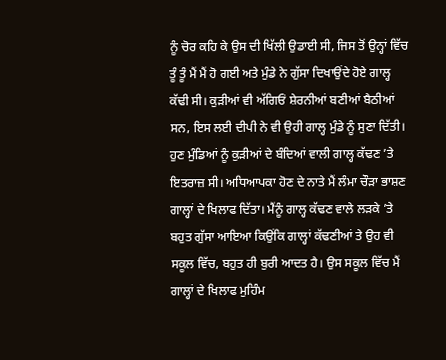ਨੂੰ ਚੋਰ ਕਹਿ ਕੇ ਉਸ ਦੀ ਖਿੱਲੀ ਉਡਾਈ ਸੀ, ਜਿਸ ਤੋਂ ਉਨ੍ਹਾਂ ਵਿੱਚ ਤੂੰ ਤੂੰ ਮੈਂ ਮੈਂ ਹੋ ਗਈ ਅਤੇ ਮੁੰਡੇ ਨੇ ਗੁੱਸਾ ਦਿਖਾਉਂਦੇ ਹੋਏ ਗਾਲ੍ਹ ਕੱਢੀ ਸੀ। ਕੁੜੀਆਂ ਵੀ ਅੱਗਿਓਂ ਸ਼ੇਰਨੀਆਂ ਬਣੀਆਂ ਬੈਠੀਆਂ ਸਨ, ਇਸ ਲਈ ਦੀਪੀ ਨੇ ਵੀ ਉਹੀ ਗਾਲ੍ਹ ਮੁੰਡੇ ਨੂੰ ਸੁਣਾ ਦਿੱਤੀ। ਹੁਣ ਮੁੰਡਿਆਂ ਨੂੰ ਕੁੜੀਆਂ ਦੇ ਬੰਦਿਆਂ ਵਾਲੀ ਗਾਲ੍ਹ ਕੱਢਣ ’ਤੇ ਇਤਰਾਜ਼ ਸੀ। ਅਧਿਆਪਕਾ ਹੋਣ ਦੇ ਨਾਤੇ ਮੈਂ ਲੰਮਾ ਚੌੜਾ ਭਾਸ਼ਣ ਗਾਲ੍ਹਾਂ ਦੇ ਖਿਲਾਫ ਦਿੱਤਾ। ਮੈਂਨੂੰ ਗਾਲ੍ਹ ਕੱਢਣ ਵਾਲੇ ਲੜਕੇ ’ਤੇ ਬਹੁਤ ਗੁੱਸਾ ਆਇਆ ਕਿਉਂਕਿ ਗਾਲ੍ਹਾਂ ਕੱਢਣੀਆਂ ਤੇ ਉਹ ਵੀ ਸਕੂਲ ਵਿੱਚ, ਬਹੁਤ ਹੀ ਬੁਰੀ ਆਦਤ ਹੈ। ਉਸ ਸਕੂਲ ਵਿੱਚ ਮੈਂ ਗਾਲ੍ਹਾਂ ਦੇ ਖਿਲਾਫ ਮੁਹਿੰਮ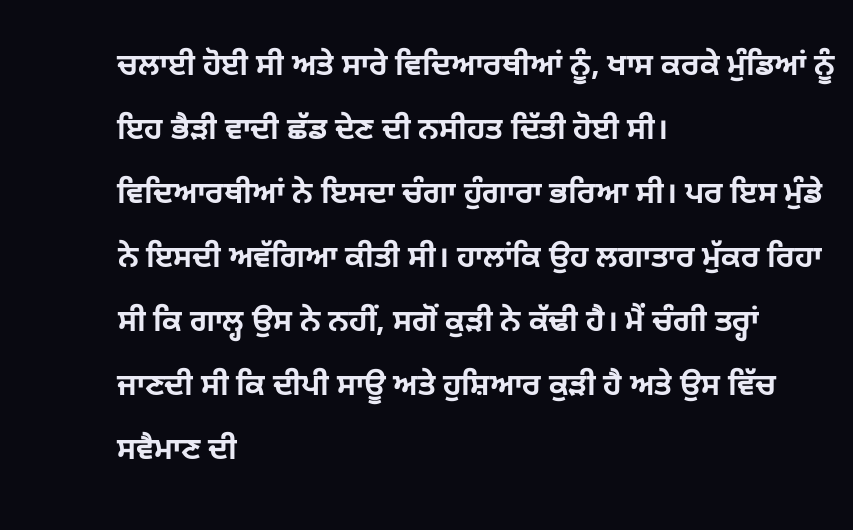ਚਲਾਈ ਹੋਈ ਸੀ ਅਤੇ ਸਾਰੇ ਵਿਦਿਆਰਥੀਆਂ ਨੂੰ, ਖਾਸ ਕਰਕੇ ਮੁੰਡਿਆਂ ਨੂੰ ਇਹ ਭੈੜੀ ਵਾਦੀ ਛੱਡ ਦੇਣ ਦੀ ਨਸੀਹਤ ਦਿੱਤੀ ਹੋਈ ਸੀ। ਵਿਦਿਆਰਥੀਆਂ ਨੇ ਇਸਦਾ ਚੰਗਾ ਹੁੰਗਾਰਾ ਭਰਿਆ ਸੀ। ਪਰ ਇਸ ਮੁੰਡੇ ਨੇ ਇਸਦੀ ਅਵੱਗਿਆ ਕੀਤੀ ਸੀ। ਹਾਲਾਂਕਿ ਉਹ ਲਗਾਤਾਰ ਮੁੱਕਰ ਰਿਹਾ ਸੀ ਕਿ ਗਾਲ੍ਹ ਉਸ ਨੇ ਨਹੀਂ, ਸਗੋਂ ਕੁੜੀ ਨੇ ਕੱਢੀ ਹੈ। ਮੈਂ ਚੰਗੀ ਤਰ੍ਹਾਂ ਜਾਣਦੀ ਸੀ ਕਿ ਦੀਪੀ ਸਾਊ ਅਤੇ ਹੁਸ਼ਿਆਰ ਕੁੜੀ ਹੈ ਅਤੇ ਉਸ ਵਿੱਚ ਸਵੈਮਾਣ ਦੀ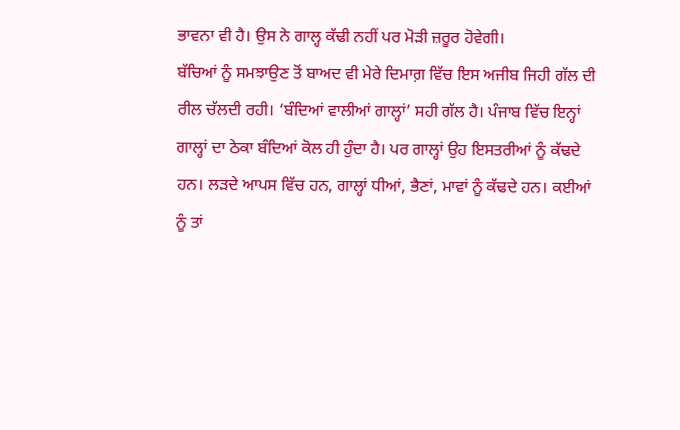ਭਾਵਨਾ ਵੀ ਹੈ। ਉਸ ਨੇ ਗਾਲ੍ਹ ਕੱਢੀ ਨਹੀਂ ਪਰ ਮੋੜੀ ਜ਼ਰੂਰ ਹੋਵੇਗੀ।
ਬੱਚਿਆਂ ਨੂੰ ਸਮਝਾਉਣ ਤੋਂ ਬਾਅਦ ਵੀ ਮੇਰੇ ਦਿਮਾਗ਼ ਵਿੱਚ ਇਸ ਅਜੀਬ ਜਿਹੀ ਗੱਲ ਦੀ ਰੀਲ ਚੱਲਦੀ ਰਹੀ। ‘ਬੰਦਿਆਂ ਵਾਲੀਆਂ ਗਾਲ੍ਹਾਂ’ ਸਹੀ ਗੱਲ ਹੈ। ਪੰਜਾਬ ਵਿੱਚ ਇਨ੍ਹਾਂ ਗਾਲ੍ਹਾਂ ਦਾ ਠੇਕਾ ਬੰਦਿਆਂ ਕੋਲ ਹੀ ਹੁੰਦਾ ਹੈ। ਪਰ ਗਾਲ੍ਹਾਂ ਉਹ ਇਸਤਰੀਆਂ ਨੂੰ ਕੱਢਦੇ ਹਨ। ਲੜਦੇ ਆਪਸ ਵਿੱਚ ਹਨ, ਗਾਲ੍ਹਾਂ ਧੀਆਂ, ਭੈਣਾਂ, ਮਾਵਾਂ ਨੂੰ ਕੱਢਦੇ ਹਨ। ਕਈਆਂ ਨੂੰ ਤਾਂ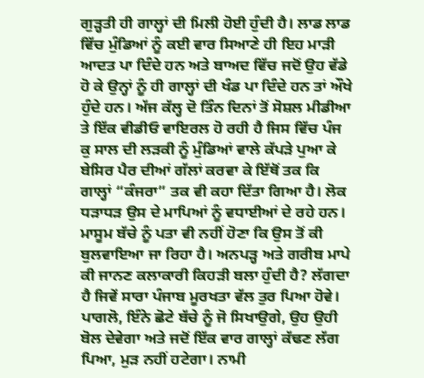ਗੁੜ੍ਹਤੀ ਹੀ ਗਾਲ੍ਹਾਂ ਦੀ ਮਿਲੀ ਹੋਈ ਹੁੰਦੀ ਹੈ। ਲਾਡ ਲਾਡ ਵਿੱਚ ਮੁੰਡਿਆਂ ਨੂੰ ਕਈ ਵਾਰ ਸਿਆਣੇ ਹੀ ਇਹ ਮਾੜੀ ਆਦਤ ਪਾ ਦਿੰਦੇ ਹਨ ਅਤੇ ਬਾਅਦ ਵਿੱਚ ਜਦੋਂ ਉਹ ਵੱਡੇ ਹੋ ਕੇ ਉਨ੍ਹਾਂ ਨੂੰ ਹੀ ਗਾਲ੍ਹਾਂ ਦੀ ਖੰਡ ਪਾ ਦਿੰਦੇ ਹਨ ਤਾਂ ਔਖੇ ਹੁੰਦੇ ਹਨ। ਅੱਜ ਕੱਲ੍ਹ ਦੋ ਤਿੰਨ ਦਿਨਾਂ ਤੋਂ ਸੋਸ਼ਲ ਮੀਡੀਆ ਤੇ ਇੱਕ ਵੀਡੀਓ ਵਾਇਰਲ ਹੋ ਰਹੀ ਹੈ ਜਿਸ ਵਿੱਚ ਪੰਜ ਕੁ ਸਾਲ ਦੀ ਲੜਕੀ ਨੂੰ ਮੁੰਡਿਆਂ ਵਾਲੇ ਕੱਪੜੇ ਪੁਆ ਕੇ ਬੇਸਿਰ ਪੈਰ ਦੀਆਂ ਗੱਲਾਂ ਕਰਵਾ ਕੇ ਇੱਥੋਂ ਤਕ ਕਿ ਗਾਲ੍ਹਾਂ “ਕੰਜਰਾ” ਤਕ ਵੀ ਕਹਾ ਦਿੱਤਾ ਗਿਆ ਹੈ। ਲੋਕ ਧੜਾਧੜ ਉਸ ਦੇ ਮਾਪਿਆਂ ਨੂੰ ਵਧਾਈਆਂ ਦੇ ਰਹੇ ਹਨ। ਮਾਸੂਮ ਬੱਚੇ ਨੂੰ ਪਤਾ ਵੀ ਨਹੀਂ ਹੋਣਾ ਕਿ ਉਸ ਤੋਂ ਕੀ ਬੁਲਵਾਇਆ ਜਾ ਰਿਹਾ ਹੈ। ਅਨਪੜ੍ਹ ਅਤੇ ਗਰੀਬ ਮਾਪੇ ਕੀ ਜਾਨਣ ਕਲਾਕਾਰੀ ਕਿਹੜੀ ਬਲਾ ਹੁੰਦੀ ਹੈ? ਲੱਗਦਾ ਹੈ ਜਿਵੇਂ ਸਾਰਾ ਪੰਜਾਬ ਮੂਰਖਤਾ ਵੱਲ ਤੁਰ ਪਿਆ ਹੋਵੇ। ਪਾਗਲੋ, ਇੰਨੇ ਛੋਟੇ ਬੱਚੇ ਨੂੰ ਜੋ ਸਿਖਾਉਗੇ, ਉਹ ਉਹੀ ਬੋਲ ਦੇਵੇਗਾ ਅਤੇ ਜਦੋਂ ਇੱਕ ਵਾਰ ਗਾਲ੍ਹਾਂ ਕੱਢਣ ਲੱਗ ਪਿਆ, ਮੁੜ ਨਹੀਂ ਹਟੇਗਾ। ਨਾਮੀ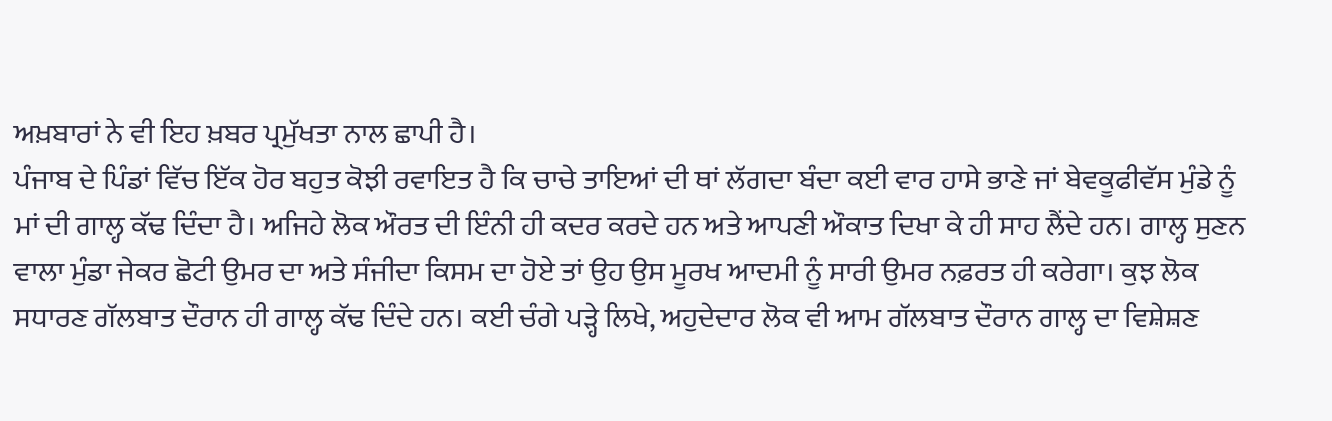ਅਖ਼ਬਾਰਾਂ ਨੇ ਵੀ ਇਹ ਖ਼ਬਰ ਪ੍ਰਮੁੱਖਤਾ ਨਾਲ ਛਾਪੀ ਹੈ।
ਪੰਜਾਬ ਦੇ ਪਿੰਡਾਂ ਵਿੱਚ ਇੱਕ ਹੋਰ ਬਹੁਤ ਕੋਝੀ ਰਵਾਇਤ ਹੈ ਕਿ ਚਾਚੇ ਤਾਇਆਂ ਦੀ ਥਾਂ ਲੱਗਦਾ ਬੰਦਾ ਕਈ ਵਾਰ ਹਾਸੇ ਭਾਣੇ ਜਾਂ ਬੇਵਕੂਫੀਵੱਸ ਮੁੰਡੇ ਨੂੰ ਮਾਂ ਦੀ ਗਾਲ੍ਹ ਕੱਢ ਦਿੰਦਾ ਹੈ। ਅਜਿਹੇ ਲੋਕ ਔਰਤ ਦੀ ਇੰਨੀ ਹੀ ਕਦਰ ਕਰਦੇ ਹਨ ਅਤੇ ਆਪਣੀ ਔਕਾਤ ਦਿਖਾ ਕੇ ਹੀ ਸਾਹ ਲੈਂਦੇ ਹਨ। ਗਾਲ੍ਹ ਸੁਣਨ ਵਾਲਾ ਮੁੰਡਾ ਜੇਕਰ ਛੋਟੀ ਉਮਰ ਦਾ ਅਤੇ ਸੰਜੀਦਾ ਕਿਸਮ ਦਾ ਹੋਏ ਤਾਂ ਉਹ ਉਸ ਮੂਰਖ ਆਦਮੀ ਨੂੰ ਸਾਰੀ ਉਮਰ ਨਫ਼ਰਤ ਹੀ ਕਰੇਗਾ। ਕੁਝ ਲੋਕ ਸਧਾਰਣ ਗੱਲਬਾਤ ਦੌਰਾਨ ਹੀ ਗਾਲ੍ਹ ਕੱਢ ਦਿੰਦੇ ਹਨ। ਕਈ ਚੰਗੇ ਪੜ੍ਹੇ ਲਿਖੇ, ਅਹੁਦੇਦਾਰ ਲੋਕ ਵੀ ਆਮ ਗੱਲਬਾਤ ਦੌਰਾਨ ਗਾਲ੍ਹ ਦਾ ਵਿਸ਼ੇਸ਼ਣ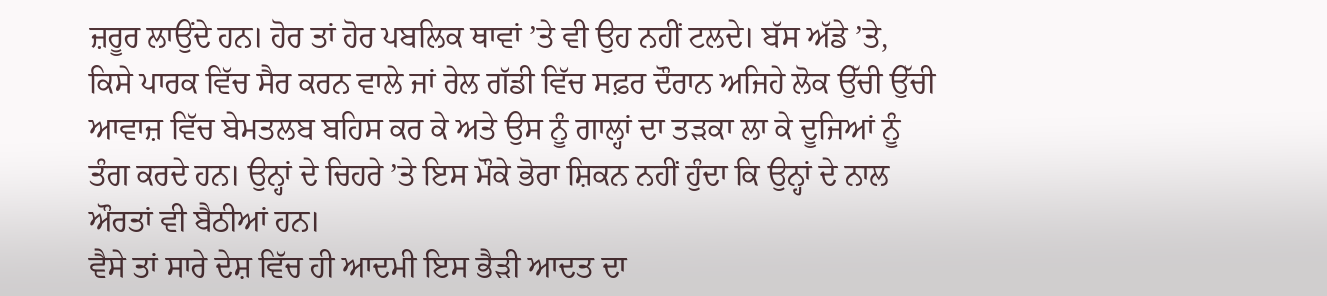ਜ਼ਰੂਰ ਲਾਉਂਦੇ ਹਨ। ਹੋਰ ਤਾਂ ਹੋਰ ਪਬਲਿਕ ਥਾਵਾਂ ’ਤੇ ਵੀ ਉਹ ਨਹੀਂ ਟਲਦੇ। ਬੱਸ ਅੱਡੇ ’ਤੇ, ਕਿਸੇ ਪਾਰਕ ਵਿੱਚ ਸੈਰ ਕਰਨ ਵਾਲੇ ਜਾਂ ਰੇਲ ਗੱਡੀ ਵਿੱਚ ਸਫ਼ਰ ਦੌਰਾਨ ਅਜਿਹੇ ਲੋਕ ਉੱਚੀ ਉੱਚੀ ਆਵਾਜ਼ ਵਿੱਚ ਬੇਮਤਲਬ ਬਹਿਸ ਕਰ ਕੇ ਅਤੇ ਉਸ ਨੂੰ ਗਾਲ੍ਹਾਂ ਦਾ ਤੜਕਾ ਲਾ ਕੇ ਦੂਜਿਆਂ ਨੂੰ ਤੰਗ ਕਰਦੇ ਹਨ। ਉਨ੍ਹਾਂ ਦੇ ਚਿਹਰੇ ’ਤੇ ਇਸ ਮੌਕੇ ਭੋਰਾ ਸ਼ਿਕਨ ਨਹੀਂ ਹੁੰਦਾ ਕਿ ਉਨ੍ਹਾਂ ਦੇ ਨਾਲ ਔਰਤਾਂ ਵੀ ਬੈਠੀਆਂ ਹਨ।
ਵੈਸੇ ਤਾਂ ਸਾਰੇ ਦੇਸ਼ ਵਿੱਚ ਹੀ ਆਦਮੀ ਇਸ ਭੈੜੀ ਆਦਤ ਦਾ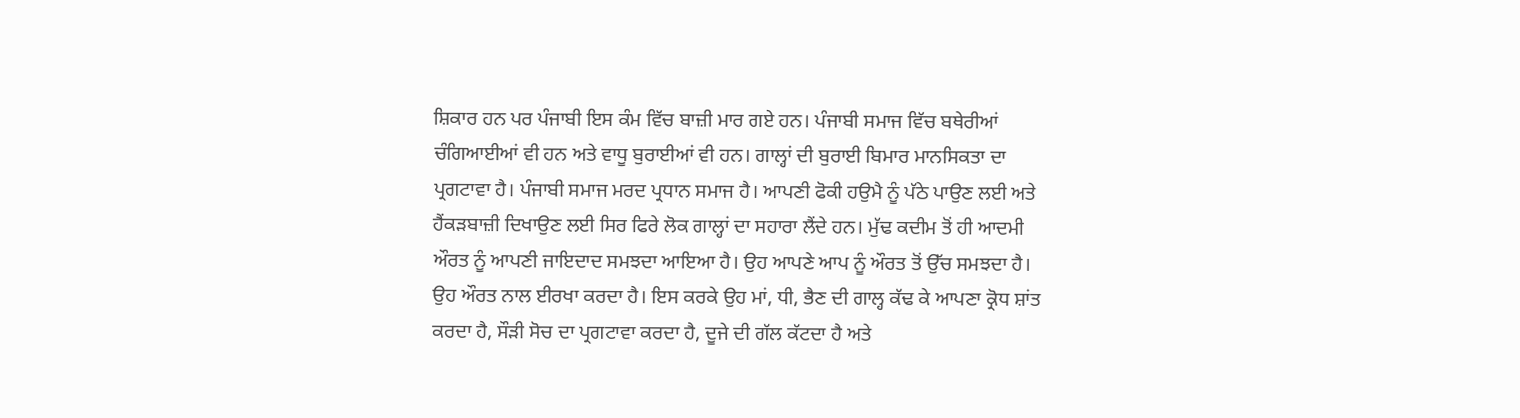ਸ਼ਿਕਾਰ ਹਨ ਪਰ ਪੰਜਾਬੀ ਇਸ ਕੰਮ ਵਿੱਚ ਬਾਜ਼ੀ ਮਾਰ ਗਏ ਹਨ। ਪੰਜਾਬੀ ਸਮਾਜ ਵਿੱਚ ਬਥੇਰੀਆਂ ਚੰਗਿਆਈਆਂ ਵੀ ਹਨ ਅਤੇ ਵਾਧੂ ਬੁਰਾਈਆਂ ਵੀ ਹਨ। ਗਾਲ੍ਹਾਂ ਦੀ ਬੁਰਾਈ ਬਿਮਾਰ ਮਾਨਸਿਕਤਾ ਦਾ ਪ੍ਰਗਟਾਵਾ ਹੈ। ਪੰਜਾਬੀ ਸਮਾਜ ਮਰਦ ਪ੍ਰਧਾਨ ਸਮਾਜ ਹੈ। ਆਪਣੀ ਫੋਕੀ ਹਉਮੈ ਨੂੰ ਪੱਠੇ ਪਾਉਣ ਲਈ ਅਤੇ ਹੈਂਕੜਬਾਜ਼ੀ ਦਿਖਾਉਣ ਲਈ ਸਿਰ ਫਿਰੇ ਲੋਕ ਗਾਲ੍ਹਾਂ ਦਾ ਸਹਾਰਾ ਲੈਂਦੇ ਹਨ। ਮੁੱਢ ਕਦੀਮ ਤੋਂ ਹੀ ਆਦਮੀ ਔਰਤ ਨੂੰ ਆਪਣੀ ਜਾਇਦਾਦ ਸਮਝਦਾ ਆਇਆ ਹੈ। ਉਹ ਆਪਣੇ ਆਪ ਨੂੰ ਔਰਤ ਤੋਂ ਉੱਚ ਸਮਝਦਾ ਹੈ। ਉਹ ਔਰਤ ਨਾਲ ਈਰਖਾ ਕਰਦਾ ਹੈ। ਇਸ ਕਰਕੇ ਉਹ ਮਾਂ, ਧੀ, ਭੈਣ ਦੀ ਗਾਲ੍ਹ ਕੱਢ ਕੇ ਆਪਣਾ ਕ੍ਰੋਧ ਸ਼ਾਂਤ ਕਰਦਾ ਹੈ, ਸੌੜੀ ਸੋਚ ਦਾ ਪ੍ਰਗਟਾਵਾ ਕਰਦਾ ਹੈ, ਦੂਜੇ ਦੀ ਗੱਲ ਕੱਟਦਾ ਹੈ ਅਤੇ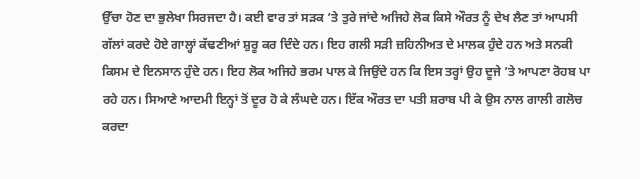ਉੱਚਾ ਹੋਣ ਦਾ ਭੁਲੇਖਾ ਸਿਰਜਦਾ ਹੈ। ਕਈ ਵਾਰ ਤਾਂ ਸੜਕ ’ਤੇ ਤੁਰੇ ਜਾਂਦੇ ਅਜਿਹੇ ਲੋਕ ਕਿਸੇ ਔਰਤ ਨੂੰ ਦੇਖ ਲੈਣ ਤਾਂ ਆਪਸੀ ਗੱਲਾਂ ਕਰਦੇ ਹੋਏ ਗਾਲ੍ਹਾਂ ਕੱਢਣੀਆਂ ਸ਼ੁਰੂ ਕਰ ਦਿੰਦੇ ਹਨ। ਇਹ ਗਲੀ ਸੜੀ ਜ਼ਹਿਨੀਅਤ ਦੇ ਮਾਲਕ ਹੁੰਦੇ ਹਨ ਅਤੇ ਸਨਕੀ ਕਿਸਮ ਦੇ ਇਨਸਾਨ ਹੁੰਦੇ ਹਨ। ਇਹ ਲੋਕ ਅਜਿਹੇ ਭਰਮ ਪਾਲ ਕੇ ਜਿਉਂਦੇ ਹਨ ਕਿ ਇਸ ਤਰ੍ਹਾਂ ਉਹ ਦੂਜੇ ’ਤੇ ਆਪਣਾ ਰੋਹਬ ਪਾ ਰਹੇ ਹਨ। ਸਿਆਣੇ ਆਦਮੀ ਇਨ੍ਹਾਂ ਤੋਂ ਦੂਰ ਹੋ ਕੇ ਲੰਘਦੇ ਹਨ। ਇੱਕ ਔਰਤ ਦਾ ਪਤੀ ਸ਼ਰਾਬ ਪੀ ਕੇ ਉਸ ਨਾਲ ਗਾਲੀ ਗਲੋਚ ਕਰਦਾ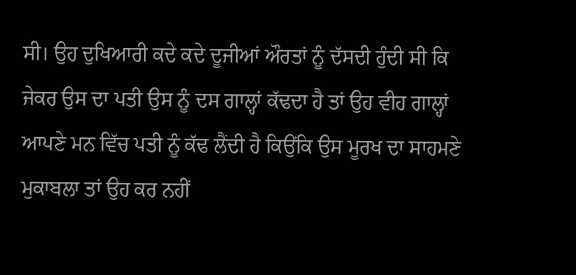ਸੀ। ਉਹ ਦੁਖਿਆਰੀ ਕਦੇ ਕਦੇ ਦੂਜੀਆਂ ਔਰਤਾਂ ਨੂੰ ਦੱਸਦੀ ਹੁੰਦੀ ਸੀ ਕਿ ਜੇਕਰ ਉਸ ਦਾ ਪਤੀ ਉਸ ਨੂੰ ਦਸ ਗਾਲ੍ਹਾਂ ਕੱਢਦਾ ਹੈ ਤਾਂ ਉਹ ਵੀਹ ਗਾਲ੍ਹਾਂ ਆਪਣੇ ਮਨ ਵਿੱਚ ਪਤੀ ਨੂੰ ਕੱਢ ਲੈਂਦੀ ਹੈ ਕਿਉਂਕਿ ਉਸ ਮੂਰਖ ਦਾ ਸਾਹਮਣੇ ਮੁਕਾਬਲਾ ਤਾਂ ਉਹ ਕਰ ਨਹੀਂ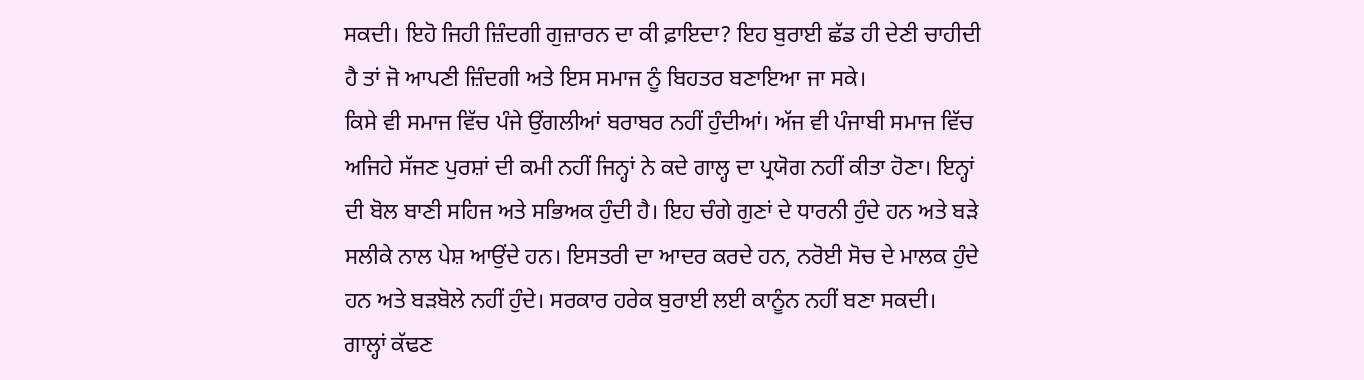ਸਕਦੀ। ਇਹੋ ਜਿਹੀ ਜ਼ਿੰਦਗੀ ਗੁਜ਼ਾਰਨ ਦਾ ਕੀ ਫ਼ਾਇਦਾ? ਇਹ ਬੁਰਾਈ ਛੱਡ ਹੀ ਦੇਣੀ ਚਾਹੀਦੀ ਹੈ ਤਾਂ ਜੋ ਆਪਣੀ ਜ਼ਿੰਦਗੀ ਅਤੇ ਇਸ ਸਮਾਜ ਨੂੰ ਬਿਹਤਰ ਬਣਾਇਆ ਜਾ ਸਕੇ।
ਕਿਸੇ ਵੀ ਸਮਾਜ ਵਿੱਚ ਪੰਜੇ ਉਂਗਲੀਆਂ ਬਰਾਬਰ ਨਹੀਂ ਹੁੰਦੀਆਂ। ਅੱਜ ਵੀ ਪੰਜਾਬੀ ਸਮਾਜ ਵਿੱਚ ਅਜਿਹੇ ਸੱਜਣ ਪੁਰਸ਼ਾਂ ਦੀ ਕਮੀ ਨਹੀਂ ਜਿਨ੍ਹਾਂ ਨੇ ਕਦੇ ਗਾਲ੍ਹ ਦਾ ਪ੍ਰਯੋਗ ਨਹੀਂ ਕੀਤਾ ਹੋਣਾ। ਇਨ੍ਹਾਂ ਦੀ ਬੋਲ ਬਾਣੀ ਸਹਿਜ ਅਤੇ ਸਭਿਅਕ ਹੁੰਦੀ ਹੈ। ਇਹ ਚੰਗੇ ਗੁਣਾਂ ਦੇ ਧਾਰਨੀ ਹੁੰਦੇ ਹਨ ਅਤੇ ਬੜੇ ਸਲੀਕੇ ਨਾਲ ਪੇਸ਼ ਆਉਂਦੇ ਹਨ। ਇਸਤਰੀ ਦਾ ਆਦਰ ਕਰਦੇ ਹਨ, ਨਰੋਈ ਸੋਚ ਦੇ ਮਾਲਕ ਹੁੰਦੇ ਹਨ ਅਤੇ ਬੜਬੋਲੇ ਨਹੀਂ ਹੁੰਦੇ। ਸਰਕਾਰ ਹਰੇਕ ਬੁਰਾਈ ਲਈ ਕਾਨੂੰਨ ਨਹੀਂ ਬਣਾ ਸਕਦੀ। ਗਾਲ੍ਹਾਂ ਕੱਢਣ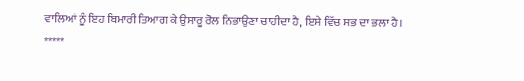ਵਾਲਿਆਂ ਨੂੰ ਇਹ ਬਿਮਾਰੀ ਤਿਆਗ ਕੇ ਉਸਾਰੂ ਰੋਲ ਨਿਭਾਉਣਾ ਚਾਹੀਦਾ ਹੈ, ਇਸੇ ਵਿੱਚ ਸਭ ਦਾ ਭਲਾ ਹੈ।
*****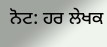ਨੋਟ: ਹਰ ਲੇਖਕ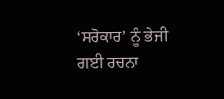‘ਸਰੋਕਾਰ’ ਨੂੰ ਭੇਜੀ ਗਈ ਰਚਨਾ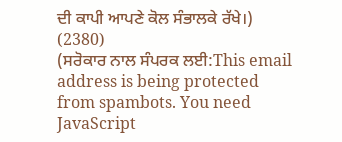ਦੀ ਕਾਪੀ ਆਪਣੇ ਕੋਲ ਸੰਭਾਲਕੇ ਰੱਖੇ।)
(2380)
(ਸਰੋਕਾਰ ਨਾਲ ਸੰਪਰਕ ਲਈ:This email address is being protected from spambots. You need JavaScript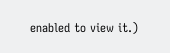enabled to view it.)